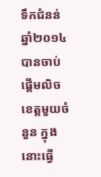ទឹកជំនន់ឆ្នាំ២០១៤ បានចាប់ផ្ដើមលិចខេត្តមួយចំនួន ក្នុងនោះធ្វើ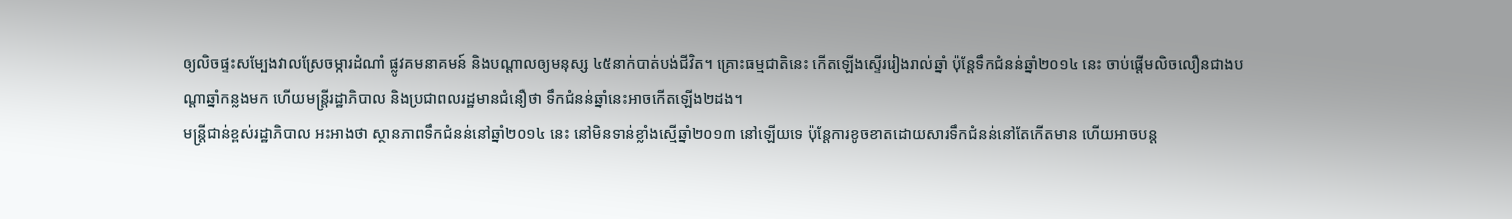ឲ្យលិចផ្ទះសម្បែងវាលស្រែចម្ការដំណាំ ផ្លូវគមនាគមន៍ និងបណ្ដាលឲ្យមនុស្ស ៤៥នាក់បាត់បង់ជីវិត។ គ្រោះធម្មជាតិនេះ កើតឡើងស្ទើររៀងរាល់ឆ្នាំ ប៉ុន្តែទឹកជំនន់ឆ្នាំ២០១៤ នេះ ចាប់ផ្ដើមលិចលឿនជាងបណ្ដាឆ្នាំកន្លងមក ហើយមន្ត្រីរដ្ឋាភិបាល និងប្រជាពលរដ្ឋមានជំនឿថា ទឹកជំនន់ឆ្នាំនេះអាចកើតឡើង២ដង។
មន្ត្រីជាន់ខ្ពស់រដ្ឋាភិបាល អះអាងថា ស្ថានភាពទឹកជំនន់នៅឆ្នាំ២០១៤ នេះ នៅមិនទាន់ខ្លាំងស្មើឆ្នាំ២០១៣ នៅឡើយទេ ប៉ុន្តែការខូចខាតដោយសារទឹកជំនន់នៅតែកើតមាន ហើយអាចបន្ត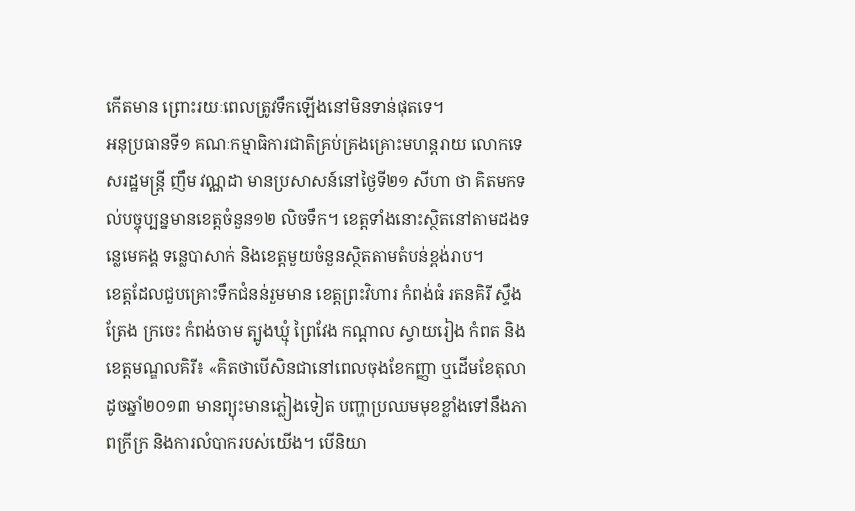កើតមាន ព្រោះរយៈពេលត្រូវទឹកឡើងនៅមិនទាន់ផុតទេ។
អនុប្រធានទី១ គណៈកម្មាធិការជាតិគ្រប់គ្រងគ្រោះមហន្តរាយ លោកទេសរដ្ឋមន្ត្រី ញឹម វណ្ណដា មានប្រសាសន៍នៅថ្ងៃទី២១ សីហា ថា គិតមកទល់បច្ចុប្បន្នមានខេត្តចំនួន១២ លិចទឹក។ ខេត្តទាំងនោះស្ថិតនៅតាមដងទន្លេមេគង្គ ទន្លេបាសាក់ និងខេត្តមួយចំនួនស្ថិតតាមតំបន់ខ្ពង់រាប។
ខេត្តដែលជួបគ្រោះទឹកជំនន់រួមមាន ខេត្តព្រះវិហារ កំពង់ធំ រតនគិរី ស្ទឹងត្រែង ក្រចេះ កំពង់ចាម ត្បូងឃ្មុំ ព្រៃវែង កណ្ដាល ស្វាយរៀង កំពត និងខេត្តមណ្ឌលគិរី៖ «គិតថាបើសិនជានៅពេលចុងខែកញ្ញា ឬដើមខែតុលា ដូចឆ្នាំ២០១៣ មានព្យុះមានភ្លៀងទៀត បញ្ហាប្រឈមមុខខ្លាំងទៅនឹងភាពក្រីក្រ និងការលំបាករបស់យើង។ បើនិយា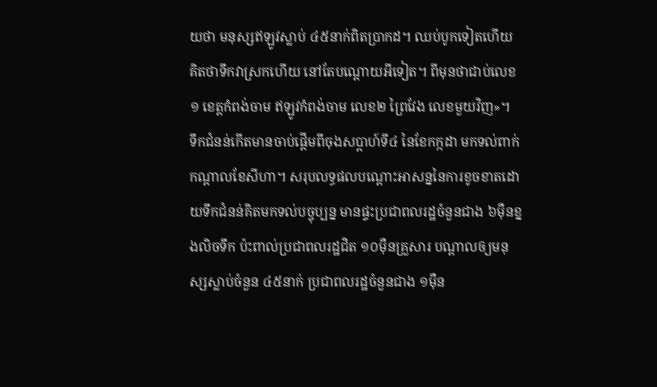យថា មនុស្សឥឡូវស្លាប់ ៤៥នាក់ពិតប្រាកដ។ ឈប់បូកទៀតហើយ គិតថាទឹកវាស្រកហើយ នៅតែបណ្តោយអីទៀត។ ពីមុនថាជាប់លេខ១ ខេត្តកំពង់ចាម ឥឡូវកំពង់ចាម លេខ២ ព្រៃវែង លេខមួយវិញ»។
ទឹកជំនន់កើតមានចាប់ផ្ដើមពីចុងសប្ដាហ៍ទី៤ នៃខែកក្កដា មកទល់ពាក់កណ្ដាលខែសីហា។ សរុបលទ្ធផលបណ្ដោះអាសន្ននៃការខូចខាតដោយទឹកជំនន់គិតមកទល់បច្ចុប្បន្ន មានផ្ទះប្រជាពលរដ្ឋចំនួនជាង ៦ម៉ឺនខ្នងលិចទឹក ប៉ះពាល់ប្រជាពលរដ្ឋជិត ១០ម៉ឺនគ្រួសារ បណ្ដាលឲ្យមនុស្សស្លាប់ចំនួន ៤៥នាក់ ប្រជាពលរដ្ឋចំនួនជាង ១ម៉ឺន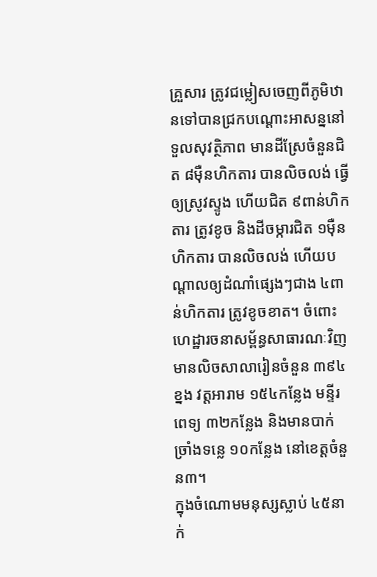គ្រួសារ ត្រូវជម្លៀសចេញពីភូមិឋានទៅបានជ្រកបណ្ដោះអាសន្ននៅទួលសុវត្ថិភាព មានដីស្រែចំនួនជិត ៨ម៉ឺនហិកតារ បានលិចលង់ ធ្វើឲ្យស្រូវស្ទូង ហើយជិត ៩ពាន់ហិកតារ ត្រូវខូច និងដីចម្ការជិត ១ម៉ឺនហិកតារ បានលិចលង់ ហើយបណ្ដាលឲ្យដំណាំផ្សេងៗជាង ៤ពាន់ហិកតារ ត្រូវខូចខាត។ ចំពោះហេដ្ឋារចនាសម្ព័ន្ធសាធារណៈវិញ មានលិចសាលារៀនចំនួន ៣៩៤ខ្នង វត្តអារាម ១៥៤កន្លែង មន្ទីរពេទ្យ ៣២កន្លែង និងមានបាក់ច្រាំងទន្លេ ១០កន្លែង នៅខេត្តចំនួន៣។
ក្នុងចំណោមមនុស្សស្លាប់ ៤៥នាក់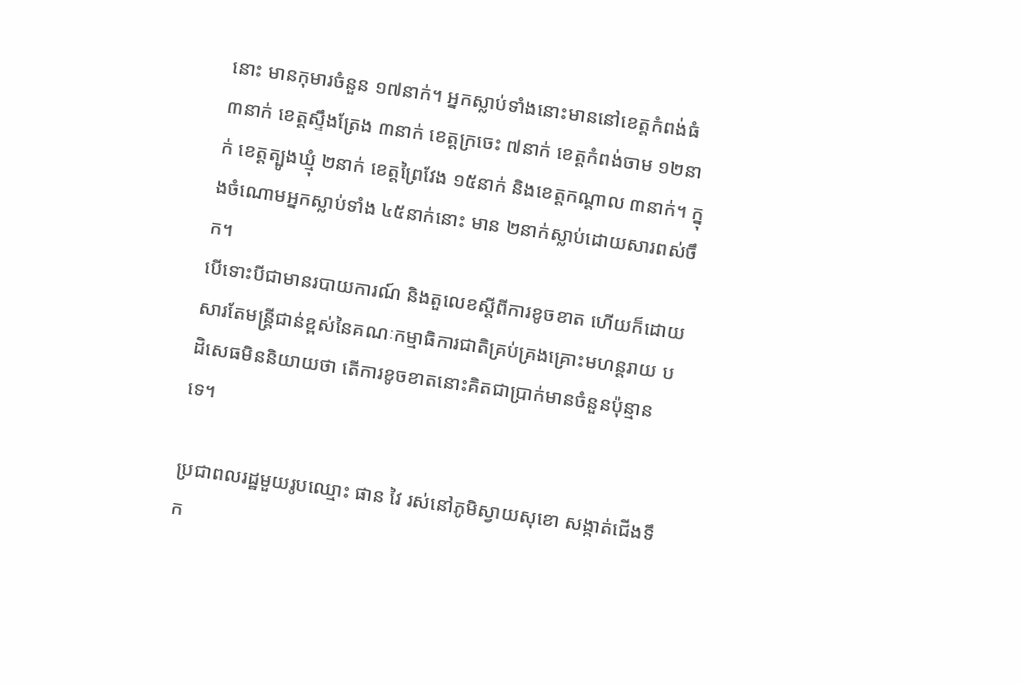នោះ មានកុមារចំនួន ១៧នាក់។ អ្នកស្លាប់ទាំងនោះមាននៅខេត្តកំពង់ធំ ៣នាក់ ខេត្តស្ទឹងត្រែង ៣នាក់ ខេត្តក្រចេះ ៧នាក់ ខេត្តកំពង់ចាម ១២នាក់ ខេត្តត្បូងឃ្មុំ ២នាក់ ខេត្តព្រៃវែង ១៥នាក់ និងខេត្តកណ្តាល ៣នាក់។ ក្នុងចំណោមអ្នកស្លាប់ទាំង ៤៥នាក់នោះ មាន ២នាក់ស្លាប់ដោយសារពស់ចឹក។
បើទោះបីជាមានរបាយការណ៍ និងតួលេខស្ដីពីការខូចខាត ហើយក៏ដោយសារតែមន្ត្រីជាន់ខ្ពស់នៃគណៈកម្មាធិការជាតិគ្រប់គ្រងគ្រោះមហន្តរាយ បដិសេធមិននិយាយថា តើការខូចខាតនោះគិតជាប្រាក់មានចំនួនប៉ុន្មានទេ។

ប្រជាពលរដ្ឋមួយរូបឈ្មោះ ផាន វៃ រស់នៅភូមិស្វាយសុខោ សង្កាត់ជើងទឹក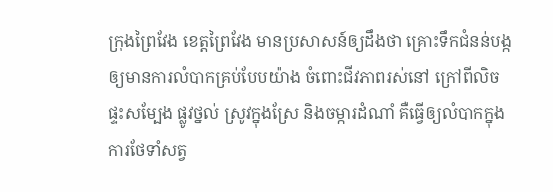ក្រុងព្រៃវែង ខេត្តព្រៃវែង មានប្រសាសន៍ឲ្យដឹងថា គ្រោះទឹកជំនន់បង្កឲ្យមានការលំបាកគ្រប់បែបយ៉ាង ចំពោះជីវភាពរស់នៅ ក្រៅពីលិចផ្ទះសម្បែង ផ្លូវថ្នល់ ស្រូវក្នុងស្រែ និងចម្ការដំណាំ គឺធ្វើឲ្យលំបាកក្នុងការថែទាំសត្វ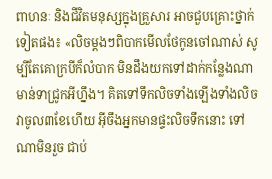ពាហនៈ និងជីវិតមនុស្សក្នុងគ្រួសារ អាចជួបគ្រោះថ្នាក់ទៀតផង៖ «លិចម្តងៗពិបាកមើលថែកូនចៅណាស់ សូម្បីតែគោក្របីក៏លំបាក មិនដឹងយកទៅដាក់កន្លែងណា មាន់ទាជ្រូកអីហ្នឹង។ គិតទៅទឹកលិចទាំងឡើងទាំងលិច វាចូល៣ខែហើយ អ៊ីចឹងអ្នកមានផ្ទះលិចទឹកនោះ ទៅណាមិនរួច ជាប់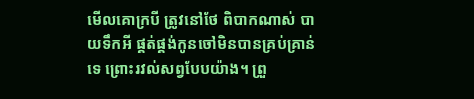មើលគោក្របី ត្រូវនៅថែ ពិបាកណាស់ បាយទឹកអី ផ្គត់ផ្គង់កូនចៅមិនបានគ្រប់គ្រាន់ទេ ព្រោះរវល់សព្វបែបយ៉ាង។ ព្រួ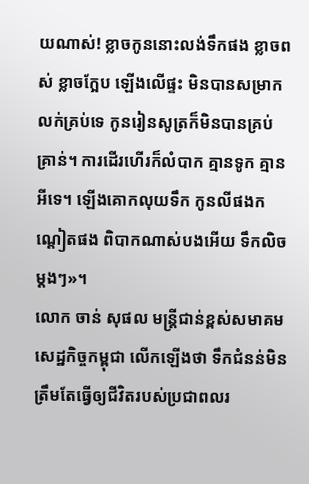យណាស់! ខ្លាចកូននោះលង់ទឹកផង ខ្លាចពស់ ខ្លាចក្អែប ឡើងលើផ្ទះ មិនបានសម្រាកលក់គ្រប់ទេ កូនរៀនសូត្រក៏មិនបានគ្រប់គ្រាន់។ ការដើរហើរក៏លំបាក គ្មានទូក គ្មានអីទេ។ ឡើងគោកលុយទឹក កូនលីផងកណ្ដៀតផង ពិបាកណាស់បងអើយ ទឹកលិចម្តងៗ»។
លោក ចាន់ សុផល មន្ត្រីជាន់ខ្ពស់សមាគមសេដ្ឋកិច្ចកម្ពុជា លើកឡើងថា ទឹកជំនន់មិនត្រឹមតែធ្វើឲ្យជីវិតរបស់ប្រជាពលរ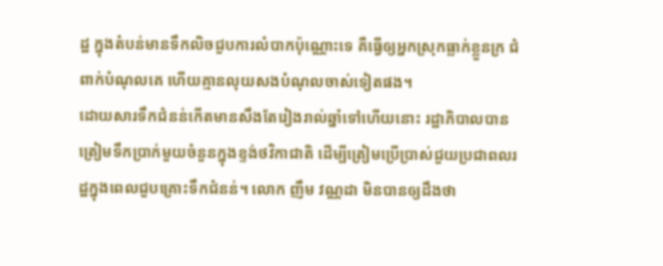ដ្ឋ ក្នុងតំបន់មានទឹកលិចជួបការលំបាកប៉ុណ្ណោះទេ គឺធ្វើឲ្យអ្នកស្រុកធ្លាក់ខ្លួនក្រ ជំពាក់បំណុលគេ ហើយគ្មានលុយសងបំណុលចាស់ទៀតផង។
ដោយសារទឹកជំនន់កើតមានសឹងតែរៀងរាល់ឆ្នាំទៅហើយនោះ រដ្ឋាភិបាលបានត្រៀមទឹកប្រាក់មួយចំនួនក្នុងខ្ទង់ថវិកាជាតិ ដើម្បីត្រៀមប្រើប្រាស់ជួយប្រជាពលរដ្ឋក្នុងពេលជួបគ្រោះទឹកជំនន់។ លោក ញឹម វណ្ណដា មិនបានឲ្យដឹងថា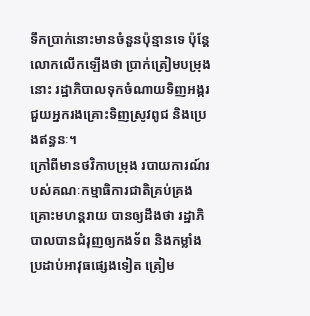ទឹកប្រាក់នោះមានចំនួនប៉ុន្មានទេ ប៉ុន្តែលោកលើកឡើងថា ប្រាក់ត្រៀមបម្រុងនោះ រដ្ឋាភិបាលទុកចំណាយទិញអង្ករជួយអ្នករងគ្រោះទិញស្រូវពូជ និងប្រេងឥន្ធនៈ។
ក្រៅពីមានថវិកាបម្រុង របាយការណ៍របស់គណៈកម្មាធិការជាតិគ្រប់គ្រងគ្រោះមហន្តរាយ បានឲ្យដឹងថា រដ្ឋាភិបាលបានជំរុញឲ្យកងទ័ព និងកម្លាំងប្រដាប់អាវុធផ្សេងទៀត ត្រៀម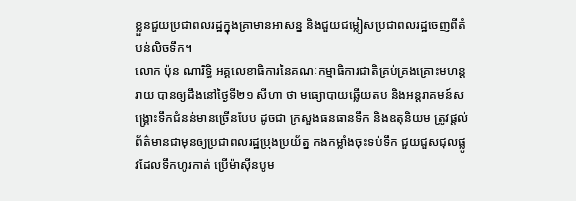ខ្លួនជួយប្រជាពលរដ្ឋក្នុងគ្រាមានអាសន្ន និងជួយជម្លៀសប្រជាពលរដ្ឋចេញពីតំបន់លិចទឹក។
លោក ប៉ុន ណារិទ្ធិ អគ្គលេខាធិការនៃគណៈកម្មាធិការជាតិគ្រប់គ្រងគ្រោះមហន្តរាយ បានឲ្យដឹងនៅថ្ងៃទី២១ សីហា ថា មធ្យោបាយឆ្លើយតប និងអន្តរាគមន៍សង្គ្រោះទឹកជំនន់មានច្រើនបែប ដូចជា ក្រសួងធនធានទឹក និងឧតុនិយម ត្រូវផ្តល់ព័ត៌មានជាមុនឲ្យប្រជាពលរដ្ឋប្រុងប្រយ័ត្ន កងកម្លាំងចុះទប់ទឹក ជួយជួសជុលផ្លូវដែលទឹកហូរកាត់ ប្រើម៉ាស៊ីនបូម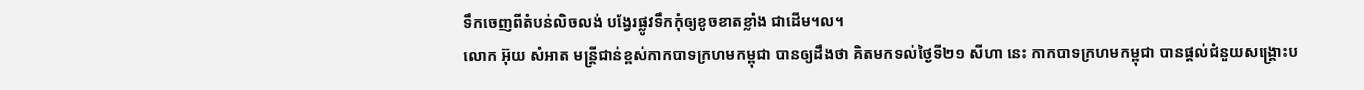ទឹកចេញពីតំបន់លិចលង់ បង្វែរផ្លូវទឹកកុំឲ្យខូចខាតខ្លាំង ជាដើម។ល។
លោក អ៊ុយ សំអាត មន្ត្រីជាន់ខ្ពស់កាកបាទក្រហមកម្ពុជា បានឲ្យដឹងថា គិតមកទល់ថ្ងៃទី២១ សីហា នេះ កាកបាទក្រហមកម្ពុជា បានផ្តល់ជំនួយសង្គ្រោះប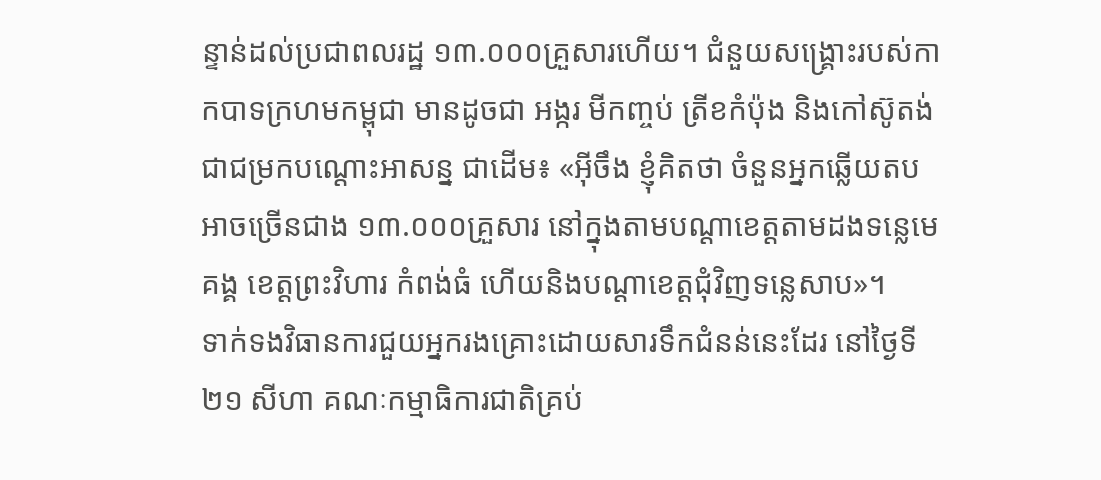ន្ទាន់ដល់ប្រជាពលរដ្ឋ ១៣.០០០គ្រួសារហើយ។ ជំនួយសង្គ្រោះរបស់កាកបាទក្រហមកម្ពុជា មានដូចជា អង្ករ មីកញ្ចប់ ត្រីខកំប៉ុង និងកៅស៊ូតង់ជាជម្រកបណ្ដោះអាសន្ន ជាដើម៖ «អ៊ីចឹង ខ្ញុំគិតថា ចំនួនអ្នកឆ្លើយតបអាចច្រើនជាង ១៣.០០០គ្រួសារ នៅក្នុងតាមបណ្ដាខេត្តតាមដងទន្លេមេគង្គ ខេត្តព្រះវិហារ កំពង់ធំ ហើយនិងបណ្ដាខេត្តជុំវិញទន្លេសាប»។
ទាក់ទងវិធានការជួយអ្នករងគ្រោះដោយសារទឹកជំនន់នេះដែរ នៅថ្ងៃទី២១ សីហា គណៈកម្មាធិការជាតិគ្រប់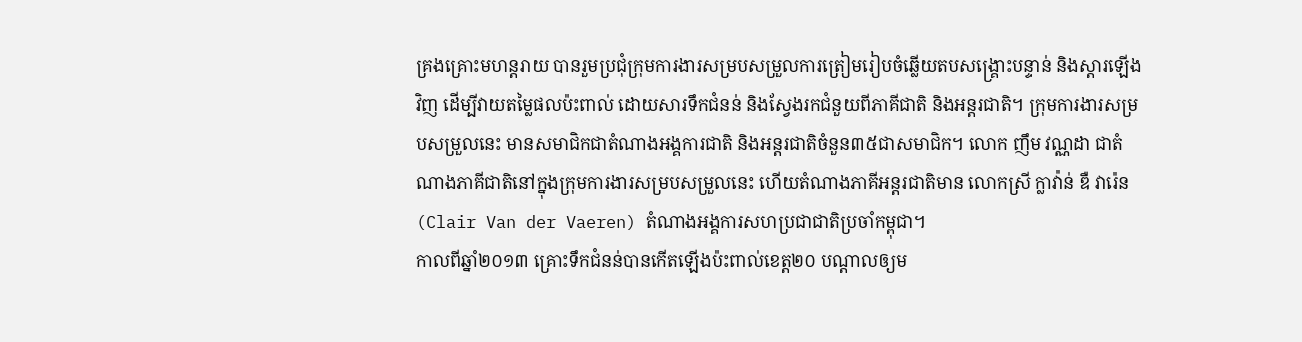គ្រងគ្រោះមហន្តរាយ បានរួមប្រជុំក្រុមការងារសម្របសម្រួលការត្រៀមរៀបចំឆ្លើយតបសង្គ្រោះបន្ទាន់ និងស្ដារឡើងវិញ ដើម្បីវាយតម្លៃផលប៉ះពាល់ ដោយសារទឹកជំនន់ និងស្វែងរកជំនួយពីភាគីជាតិ និងអន្តរជាតិ។ ក្រុមការងារសម្របសម្រួលនេះ មានសមាជិកជាតំណាងអង្គការជាតិ និងអន្តរជាតិចំនួន៣៥ជាសមាជិក។ លោក ញឹម វណ្ណដា ជាតំណាងភាគីជាតិនៅក្នុងក្រុមការងារសម្របសម្រួលនេះ ហើយតំណាងភាគីអន្តរជាតិមាន លោកស្រី ក្លាវ៉ាន់ ឌឺ វារ៉េន (Clair Van der Vaeren) តំណាងអង្គការសហប្រជាជាតិប្រចាំកម្ពុជា។
កាលពីឆ្នាំ២០១៣ គ្រោះទឹកជំនន់បានកើតឡើងប៉ះពាល់ខេត្ត២០ បណ្ដាលឲ្យម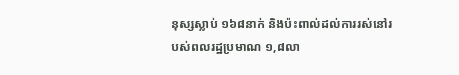នុស្សស្លាប់ ១៦៨នាក់ និងប៉ះពាល់ដល់ការរស់នៅរបស់ពលរដ្ឋប្រមាណ ១,៨លា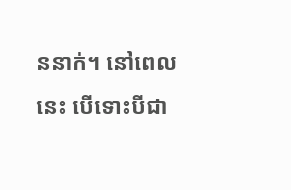ននាក់។ នៅពេលនេះ បើទោះបីជា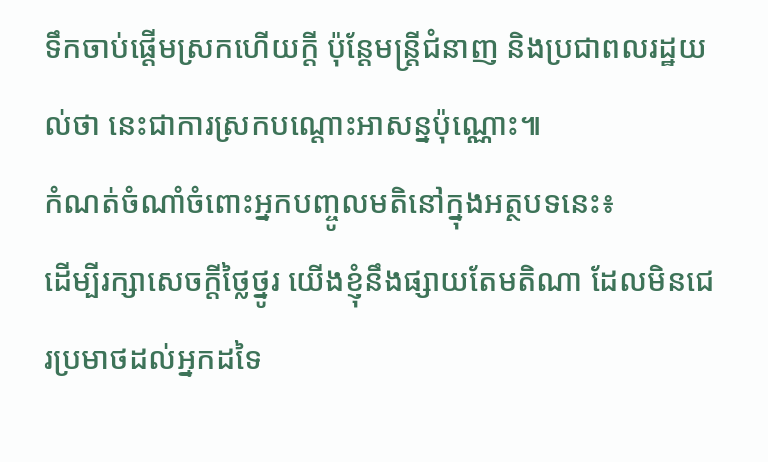ទឹកចាប់ផ្ដើមស្រកហើយក្តី ប៉ុន្តែមន្ត្រីជំនាញ និងប្រជាពលរដ្ឋយល់ថា នេះជាការស្រកបណ្ដោះអាសន្នប៉ុណ្ណោះ៕
កំណត់ចំណាំចំពោះអ្នកបញ្ចូលមតិនៅក្នុងអត្ថបទនេះ៖
ដើម្បីរក្សាសេចក្ដីថ្លៃថ្នូរ យើងខ្ញុំនឹងផ្សាយតែមតិណា ដែលមិនជេរប្រមាថដល់អ្នកដទៃ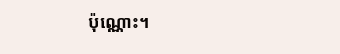ប៉ុណ្ណោះ។